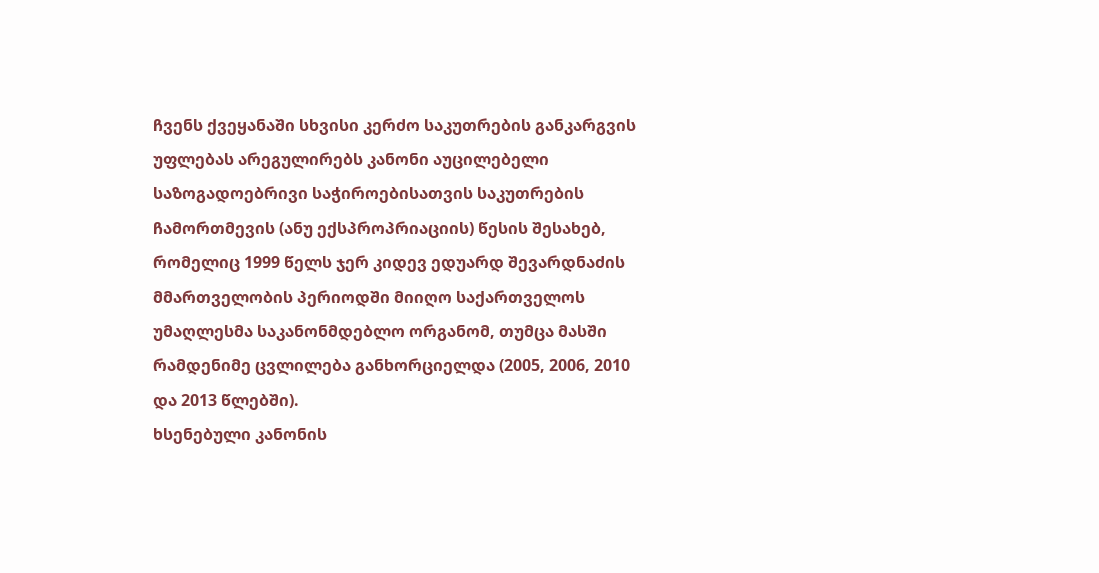ჩვენს ქვეყანაში სხვისი კერძო საკუთრების განკარგვის უფლებას არეგულირებს კანონი აუცილებელი საზოგადოებრივი საჭიროებისათვის საკუთრების ჩამორთმევის (ანუ ექსპროპრიაციის) წესის შესახებ, რომელიც 1999 წელს ჯერ კიდევ ედუარდ შევარდნაძის მმართველობის პერიოდში მიიღო საქართველოს უმაღლესმა საკანონმდებლო ორგანომ, თუმცა მასში რამდენიმე ცვლილება განხორციელდა (2005, 2006, 2010 და 2013 წლებში).
ხსენებული კანონის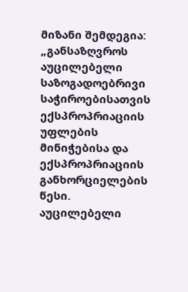მიზანი შემდეგია: „განსაზღვროს აუცილებელი საზოგადოებრივი საჭიროებისათვის ექსპროპრიაციის უფლების მინიჭებისა და ექსპროპრიაციის განხორციელების წესი. აუცილებელი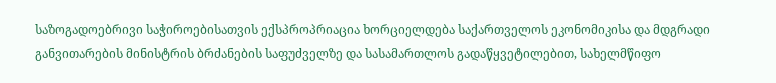საზოგადოებრივი საჭიროებისათვის ექსპროპრიაცია ხორციელდება საქართველოს ეკონომიკისა და მდგრადი განვითარების მინისტრის ბრძანების საფუძველზე და სასამართლოს გადაწყვეტილებით, სახელმწიფო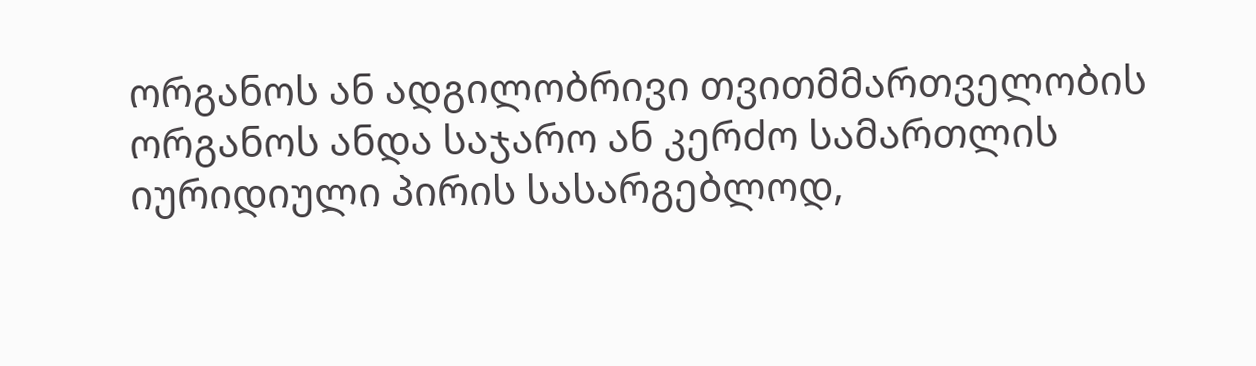ორგანოს ან ადგილობრივი თვითმმართველობის ორგანოს ანდა საჯარო ან კერძო სამართლის იურიდიული პირის სასარგებლოდ,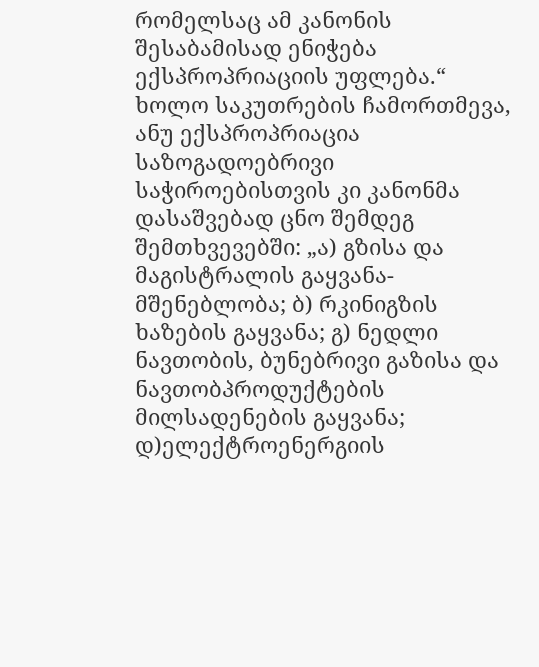რომელსაც ამ კანონის შესაბამისად ენიჭება ექსპროპრიაციის უფლება.“
ხოლო საკუთრების ჩამორთმევა, ანუ ექსპროპრიაცია საზოგადოებრივი საჭიროებისთვის კი კანონმა დასაშვებად ცნო შემდეგ შემთხვევებში: „ა) გზისა და მაგისტრალის გაყვანა-მშენებლობა; ბ) რკინიგზის ხაზების გაყვანა; გ) ნედლი ნავთობის, ბუნებრივი გაზისა და ნავთობპროდუქტების მილსადენების გაყვანა; დ)ელექტროენერგიის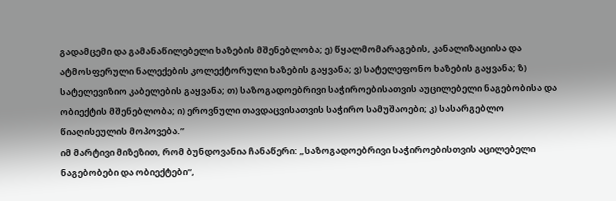გადამცემი და გამანაწილებელი ხაზების მშენებლობა; ე) წყალმომარაგების, კანალიზაციისა და ატმოსფერული ნალექების კოლექტორული ხაზების გაყვანა; ვ) სატელეფონო ხაზების გაყვანა; ზ) სატელევიზიო კაბელების გაყვანა; თ) საზოგადოებრივი საჭიროებისათვის აუცილებელი ნაგებობისა და ობიექტის მშენებლობა; ი) ეროვნული თავდაცვისათვის საჭირო სამუშაოები; კ) სასარგებლო წიაღისეულის მოპოვება.”
იმ მარტივი მიზეზით, რომ ბუნდოვანია ჩანაწერი: „საზოგადოებრივი საჭიროებისთვის აცილებელი ნაგებობები და ობიექტები“,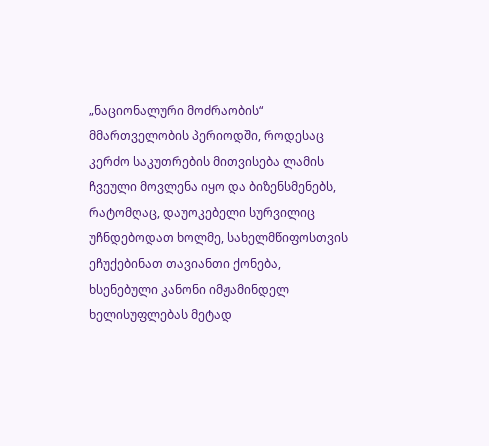„ნაციონალური მოძრაობის“ მმართველობის პერიოდში, როდესაც კერძო საკუთრების მითვისება ლამის ჩვეული მოვლენა იყო და ბიზენსმენებს, რატომღაც, დაუოკებელი სურვილიც უჩნდებოდათ ხოლმე, სახელმწიფოსთვის ეჩუქებინათ თავიანთი ქონება, ხსენებული კანონი იმჟამინდელ ხელისუფლებას მეტად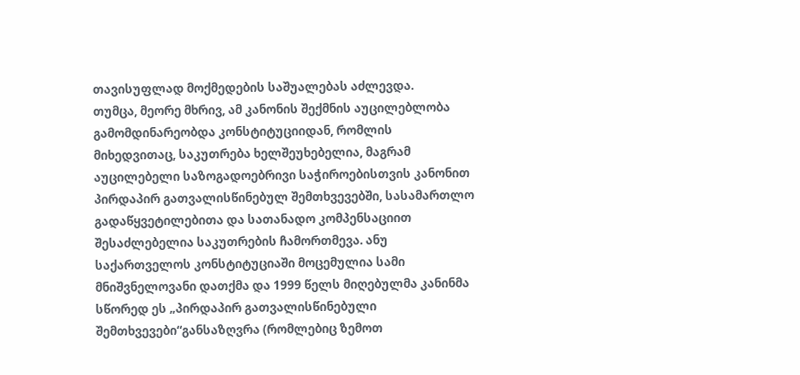თავისუფლად მოქმედების საშუალებას აძლევდა.
თუმცა, მეორე მხრივ, ამ კანონის შექმნის აუცილებლობა გამომდინარეობდა კონსტიტუციიდან, რომლის მიხედვითაც, საკუთრება ხელშეუხებელია, მაგრამ აუცილებელი საზოგადოებრივი საჭიროებისთვის კანონით პირდაპირ გათვალისწინებულ შემთხვევებში, სასამართლო გადაწყვეტილებითა და სათანადო კომპენსაციით შესაძლებელია საკუთრების ჩამორთმევა. ანუ საქართველოს კონსტიტუციაში მოცემულია სამი მნიშვნელოვანი დათქმა და 1999 წელს მიღებულმა კანინმა სწორედ ეს „პირდაპირ გათვალისწინებული შემთხვევები“განსაზღვრა (რომლებიც ზემოთ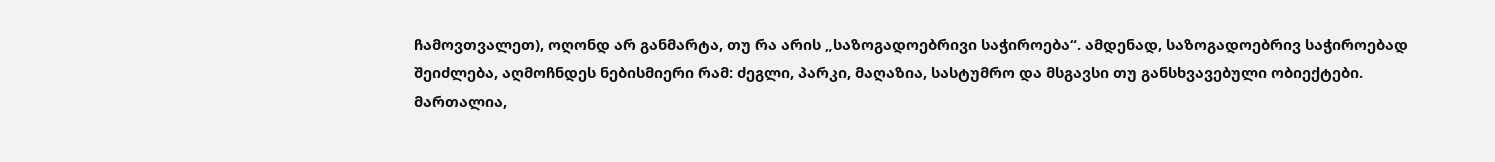ჩამოვთვალეთ), ოღონდ არ განმარტა, თუ რა არის „საზოგადოებრივი საჭიროება“. ამდენად, საზოგადოებრივ საჭიროებად შეიძლება, აღმოჩნდეს ნებისმიერი რამ: ძეგლი, პარკი, მაღაზია, სასტუმრო და მსგავსი თუ განსხვავებული ობიექტები.
მართალია,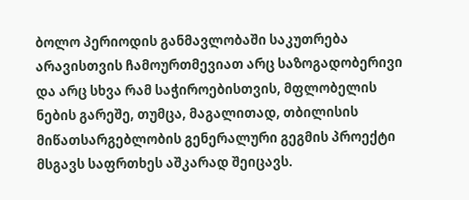ბოლო პერიოდის განმავლობაში საკუთრება არავისთვის ჩამოურთმევიათ არც საზოგადობერივი და არც სხვა რამ საჭიროებისთვის, მფლობელის ნების გარეშე, თუმცა, მაგალითად, თბილისის მიწათსარგებლობის გენერალური გეგმის პროექტი მსგავს საფრთხეს აშკარად შეიცავს.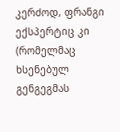კერძოდ, ფრანგი ექსპერტიც კი (რომელმაც ხსენებულ გენგეგმას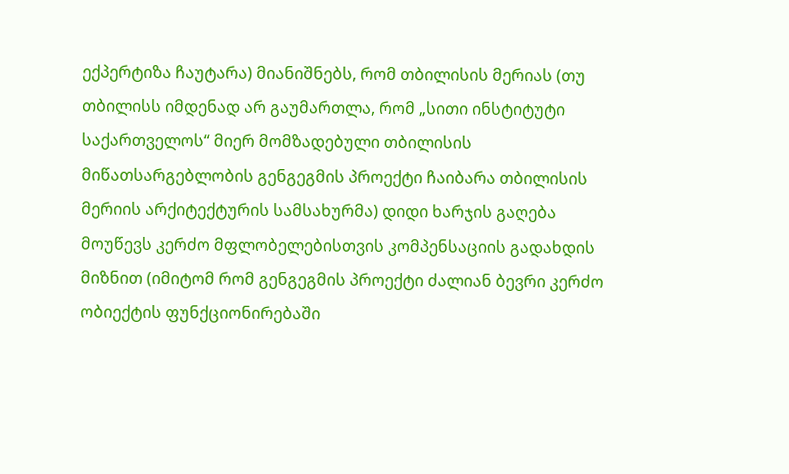ექპერტიზა ჩაუტარა) მიანიშნებს, რომ თბილისის მერიას (თუ თბილისს იმდენად არ გაუმართლა, რომ „სითი ინსტიტუტი საქართველოს“ მიერ მომზადებული თბილისის მიწათსარგებლობის გენგეგმის პროექტი ჩაიბარა თბილისის მერიის არქიტექტურის სამსახურმა) დიდი ხარჯის გაღება მოუწევს კერძო მფლობელებისთვის კომპენსაციის გადახდის მიზნით (იმიტომ რომ გენგეგმის პროექტი ძალიან ბევრი კერძო ობიექტის ფუნქციონირებაში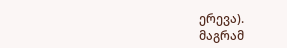ერევა).
მაგრამ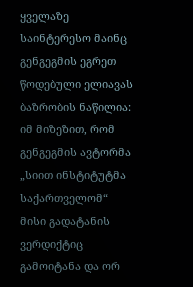ყველაზე საინტერესო მაინც გენგეგმის ეგრეთ წოდებული ელიავას ბაზრობის ნაწილია: იმ მიზეზით, რომ გენგეგმის ავტორმა „სიით ინსტიტუტმა საქართველომ“ მისი გადატანის ვერდიქტიც გამოიტანა და ორ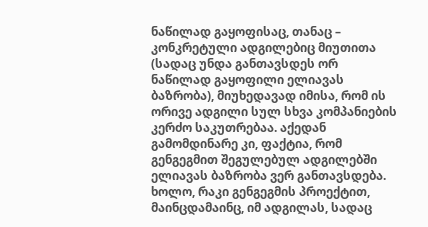ნაწილად გაყოფისაც, თანაც – კონკრეტული ადგილებიც მიუთითა (სადაც უნდა განთავსდეს ორ ნაწილად გაყოფილი ელიავას ბაზრობა), მიუხედავად იმისა, რომ ის ორივე ადგილი სულ სხვა კომპანიების კერძო საკუთრებაა. აქედან გამომდინარე კი, ფაქტია, რომ გენგეგმით შეგულებულ ადგილებში ელიავას ბაზრობა ვერ განთავსდება.
ხოლო, რაკი გენგეგმის პროექტით, მაინცდამაინც, იმ ადგილას, სადაც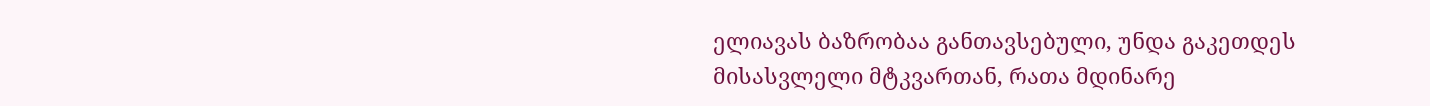ელიავას ბაზრობაა განთავსებული, უნდა გაკეთდეს მისასვლელი მტკვართან, რათა მდინარე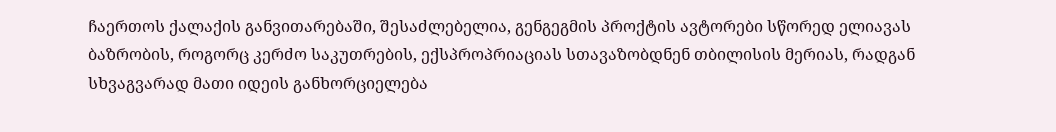ჩაერთოს ქალაქის განვითარებაში, შესაძლებელია, გენგეგმის პროქტის ავტორები სწორედ ელიავას ბაზრობის, როგორც კერძო საკუთრების, ექსპროპრიაციას სთავაზობდნენ თბილისის მერიას, რადგან სხვაგვარად მათი იდეის განხორციელება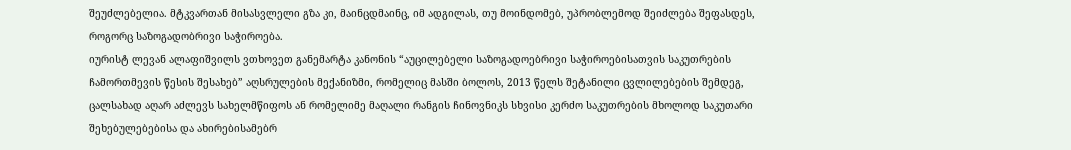შეუძლებელია. მტკვართან მისასვლელი გზა კი, მაინცდმაინც, იმ ადგილას, თუ მოინდომებ, უპრობლემოდ შეიძლება შეფასდეს, როგორც საზოგადობრივი საჭიროება.
იურისტ ლევან ალაფიშვილს ვთხოვეთ განემარტა კანონის “აუცილებელი საზოგადოებრივი საჭიროებისათვის საკუთრების ჩამორთმევის წესის შესახებ” აღსრულების მექანიზმი, რომელიც მასში ბოლოს, 2013 წელს შეტანილი ცვლილებების შემდეგ, ცალსახად აღარ აძლევს სახელმწიფოს ან რომელიმე მაღალი რანგის ჩინოვნიკს სხვისი კერძო საკუთრების მხოლოდ საკუთარი შეხებულებებისა და ახირებისამებრ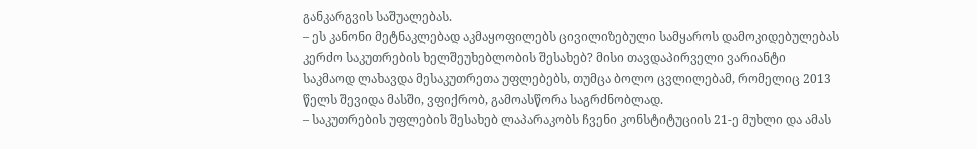განკარგვის საშუალებას.
– ეს კანონი მეტნაკლებად აკმაყოფილებს ცივილიზებული სამყაროს დამოკიდებულებას კერძო საკუთრების ხელშეუხებლობის შესახებ? მისი თავდაპირველი ვარიანტი საკმაოდ ლახავდა მესაკუთრეთა უფლებებს, თუმცა ბოლო ცვლილებამ, რომელიც 2013 წელს შევიდა მასში, ვფიქრობ, გამოასწორა საგრძნობლად.
– საკუთრების უფლების შესახებ ლაპარაკობს ჩვენი კონსტიტუციის 21-ე მუხლი და ამას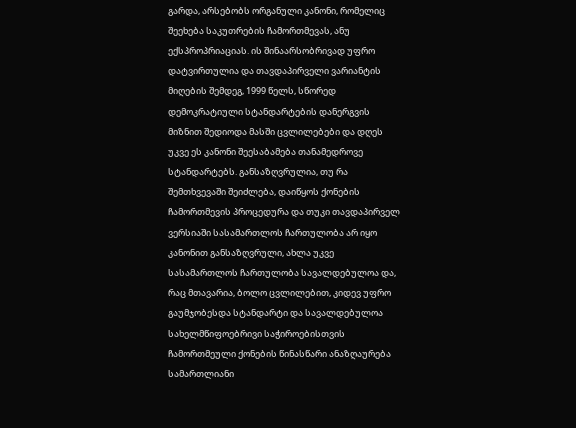გარდა, არსებობს ორგანული კანონი, რომელიც შეეხება საკუთრების ჩამორთმევას, ანუ ექსპროპრიაციას. ის შინაარსობრივად უფრო დატვირთულია და თავდაპირველი ვარიანტის მიღების შემდეგ, 1999 წელს, სწორედ დემოკრატიული სტანდარტების დანერგვის მიზნით შედიოდა მასში ცვლილებები და დღეს უკვე ეს კანონი შეესაბამება თანამედროვე სტანდარტებს. განსაზღვრულია, თუ რა შემთხვევაში შეიძლება, დაიწყოს ქონების ჩამორთმევის პროცედურა და თუკი თავდაპირველ ვერსიაში სასამართლოს ჩართულობა არ იყო კანონით განსაზღვრული, ახლა უკვე სასამართლოს ჩართულობა სავალდებულოა და, რაც მთავარია, ბოლო ცვლილებით, კიდევ უფრო გაუმჯობესდა სტანდარტი და სავალდებულოა სახელმწიფოებრივი საჭიროებისთვის ჩამორთმეული ქონების წინასწარი ანაზღაურება სამართლიანი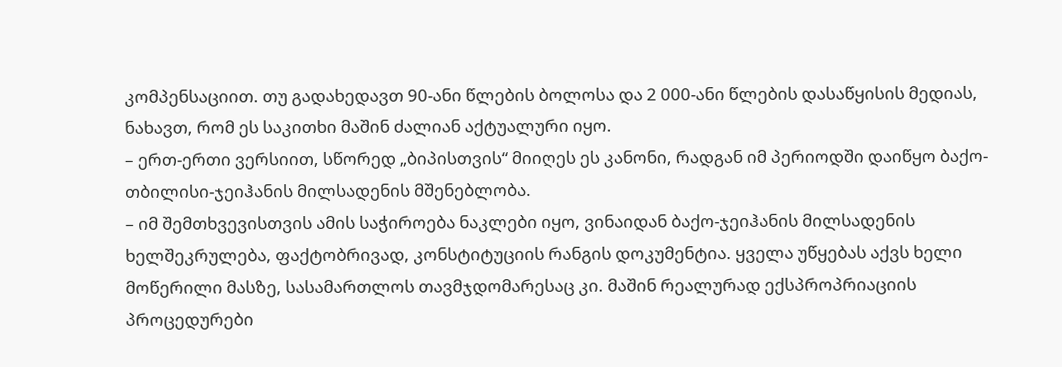კომპენსაციით. თუ გადახედავთ 90-ანი წლების ბოლოსა და 2 000-ანი წლების დასაწყისის მედიას, ნახავთ, რომ ეს საკითხი მაშინ ძალიან აქტუალური იყო.
– ერთ-ერთი ვერსიით, სწორედ „ბიპისთვის“ მიიღეს ეს კანონი, რადგან იმ პერიოდში დაიწყო ბაქო-თბილისი-ჯეიჰანის მილსადენის მშენებლობა.
– იმ შემთხვევისთვის ამის საჭიროება ნაკლები იყო, ვინაიდან ბაქო-ჯეიჰანის მილსადენის ხელშეკრულება, ფაქტობრივად, კონსტიტუციის რანგის დოკუმენტია. ყველა უწყებას აქვს ხელი მოწერილი მასზე, სასამართლოს თავმჯდომარესაც კი. მაშინ რეალურად ექსპროპრიაციის პროცედურები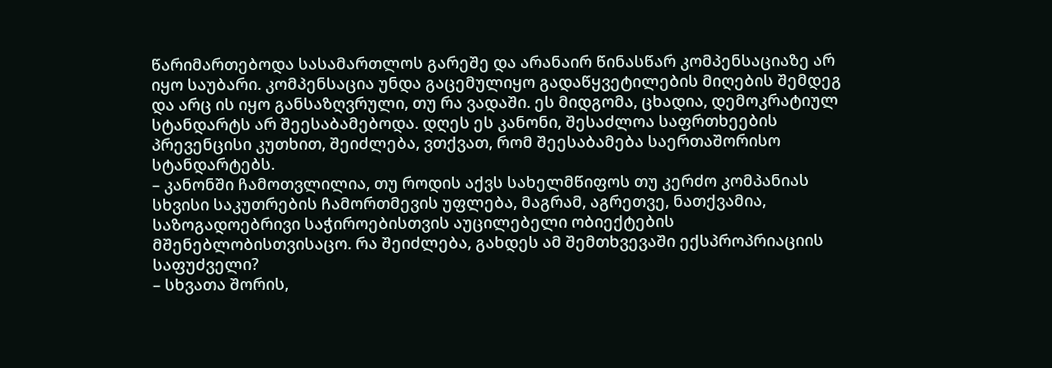წარიმართებოდა სასამართლოს გარეშე და არანაირ წინასწარ კომპენსაციაზე არ იყო საუბარი. კომპენსაცია უნდა გაცემულიყო გადაწყვეტილების მიღების შემდეგ და არც ის იყო განსაზღვრული, თუ რა ვადაში. ეს მიდგომა, ცხადია, დემოკრატიულ სტანდარტს არ შეესაბამებოდა. დღეს ეს კანონი, შესაძლოა საფრთხეების პრევენცისი კუთხით, შეიძლება, ვთქვათ, რომ შეესაბამება საერთაშორისო სტანდარტებს.
– კანონში ჩამოთვლილია, თუ როდის აქვს სახელმწიფოს თუ კერძო კომპანიას სხვისი საკუთრების ჩამორთმევის უფლება, მაგრამ, აგრეთვე, ნათქვამია, საზოგადოებრივი საჭიროებისთვის აუცილებელი ობიექტების მშენებლობისთვისაცო. რა შეიძლება, გახდეს ამ შემთხვევაში ექსპროპრიაციის საფუძველი?
– სხვათა შორის,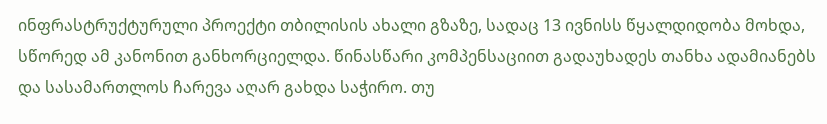ინფრასტრუქტურული პროექტი თბილისის ახალი გზაზე, სადაც 13 ივნისს წყალდიდობა მოხდა, სწორედ ამ კანონით განხორციელდა. წინასწარი კომპენსაციით გადაუხადეს თანხა ადამიანებს და სასამართლოს ჩარევა აღარ გახდა საჭირო. თუ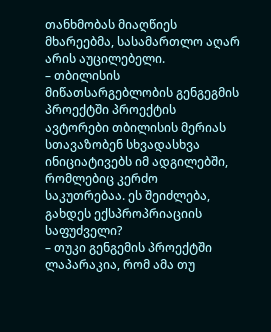თანხმობას მიაღწიეს მხარეებმა, სასამართლო აღარ არის აუცილებელი.
– თბილისის მიწათსარგებლობის გენგეგმის პროექტში პროექტის ავტორები თბილისის მერიას სთავაზობენ სხვადასხვა ინიციატივებს იმ ადგილებში, რომლებიც კერძო საკუთრებაა. ეს შეიძლება, გახდეს ექსპროპრიაციის საფუძველი?
– თუკი გენგემის პროექტში ლაპარაკია, რომ ამა თუ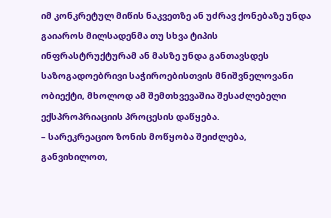იმ კონკრეტულ მიწის ნაკვეთზე ან უძრავ ქონებაზე უნდა გაიაროს მილსადენმა თუ სხვა ტიპის ინფრასტრუქტურამ ან მასზე უნდა განთავსდეს საზოგადოებრივი საჭიროებისთვის მნიშვნელოვანი ობიექტი, მხოლოდ ამ შემთხვევაშია შესაძლებელი ექსპროპრიაციის პროცესის დაწყება.
– სარეკრეაციო ზონის მოწყობა შეიძლება, განვიხილოთ,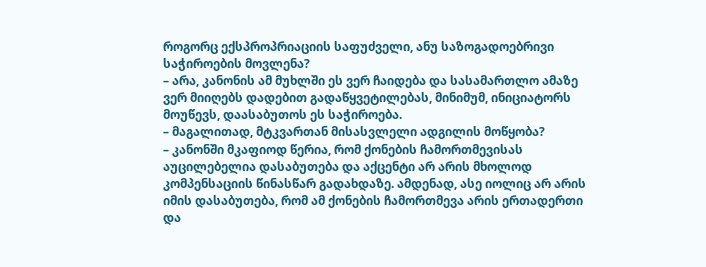როგორც ექსპროპრიაციის საფუძველი, ანუ საზოგადოებრივი საჭიროების მოვლენა?
– არა, კანონის ამ მუხლში ეს ვერ ჩაიდება და სასამართლო ამაზე ვერ მიიღებს დადებით გადაწყვეტილებას, მინიმუმ, ინიციატორს მოუწევს, დაასაბუთოს ეს საჭიროება.
– მაგალითად, მტკვართან მისასვლელი ადგილის მოწყობა?
– კანონში მკაფიოდ წერია, რომ ქონების ჩამორთმევისას აუცილებელია დასაბუთება და აქცენტი არ არის მხოლოდ კომპენსაციის წინასწარ გადახდაზე. ამდენად, ასე იოლიც არ არის იმის დასაბუთება, რომ ამ ქონების ჩამორთმევა არის ერთადერთი და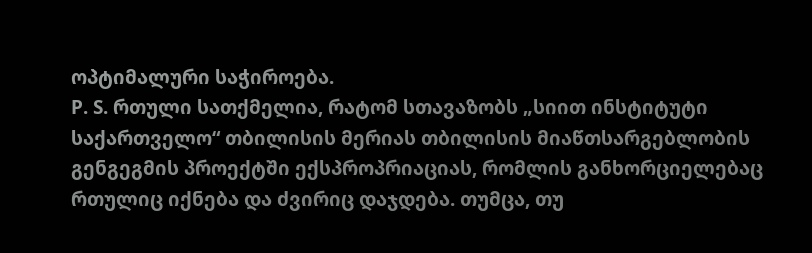ოპტიმალური საჭიროება.
P. S. რთული სათქმელია, რატომ სთავაზობს „სიით ინსტიტუტი საქართველო“ თბილისის მერიას თბილისის მიაწთსარგებლობის გენგეგმის პროექტში ექსპროპრიაციას, რომლის განხორციელებაც რთულიც იქნება და ძვირიც დაჯდება. თუმცა, თუ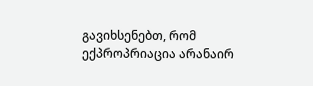გავიხსენებთ, რომ ექპროპრიაცია არანაირ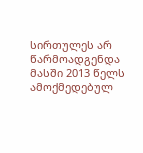სირთულეს არ წარმოადგენდა მასში 2013 წელს ამოქმედებულ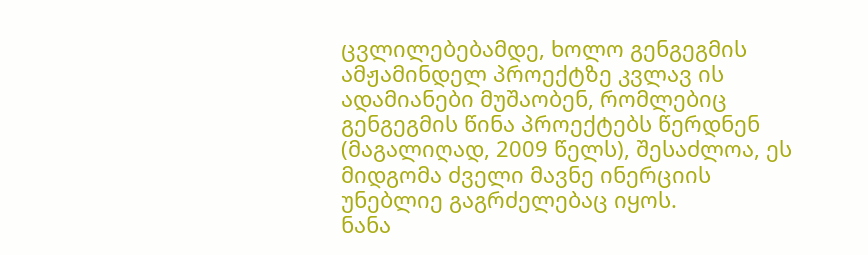ცვლილებებამდე, ხოლო გენგეგმის ამჟამინდელ პროექტზე კვლავ ის ადამიანები მუშაობენ, რომლებიც გენგეგმის წინა პროექტებს წერდნენ (მაგალიღად, 2009 წელს), შესაძლოა, ეს მიდგომა ძველი მავნე ინერციის უნებლიე გაგრძელებაც იყოს.
ნანა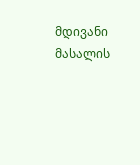მდივანი
მასალის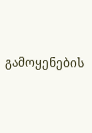გამოყენების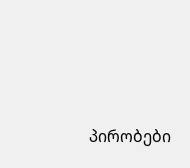პირობები